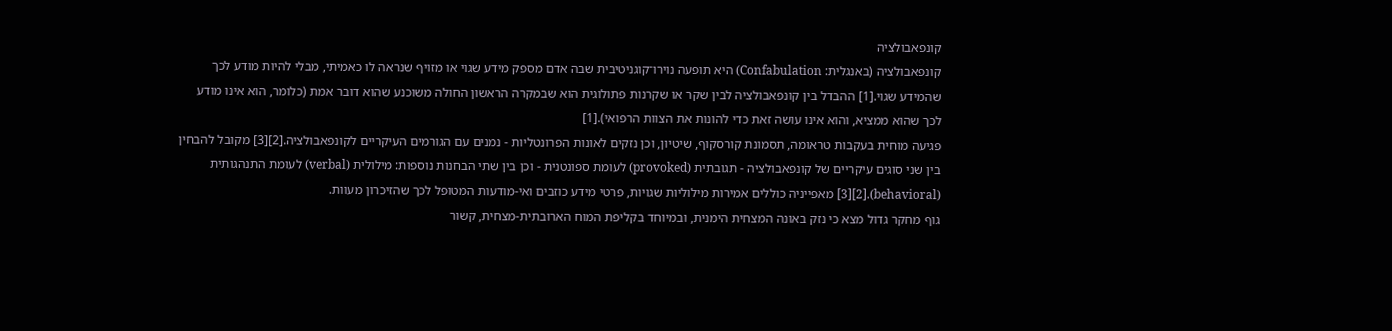קונפאבולציה
קונפאבולציה (באנגלית: Confabulation) היא תופעה נוירו־קוגניטיבית שבה אדם מספק מידע שגוי או מזויף שנראה לו כאמיתי, מבלי להיות מודע לכך שהמידע שגוי.[1] ההבדל בין קונפאבולציה לבין שקר או שקרנות פתולוגית הוא שבמקרה הראשון החולה משוכנע שהוא דובר אמת (כלומר, הוא אינו מודע לכך שהוא ממציא, והוא אינו עושה זאת כדי להונות את הצוות הרפואי).[1]
פגיעה מוחית בעקבות טראומה, תסמונת קורסקוף, שיטיון, וכן נזקים לאונות הפרונטליות - נמנים עם הגורמים העיקריים לקונפאבולציה.[2][3] מקובל להבחין בין שני סוגים עיקריים של קונפאבולציה - תגובתית (provoked) לעומת ספונטנית - וכן בין שתי הבחנות נוספות: מילולית (verbal) לעומת התנהגותית (behavioral).[2][3] מאפייניה כוללים אמירות מילוליות שגויות, פרטי מידע כוזבים ואי-מודעות המטופל לכך שהזיכרון מעוות.
גוף מחקר גדול מצא כי נזק באונה המצחית הימנית, ובמיוחד בקליפת המוח הארובתית-מצחית, קשור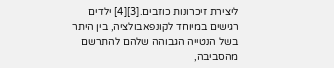ליצירת זיכרונות כוזבים.[3][4] ילדים רגישים במיוחד לקונפאבולציה, בין היתר בשל הנטייה הגבוהה שלהם להתרשם מהסביבה,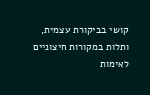קושי בביקורת עצמית, ותלות במקורות חיצוניים לאימות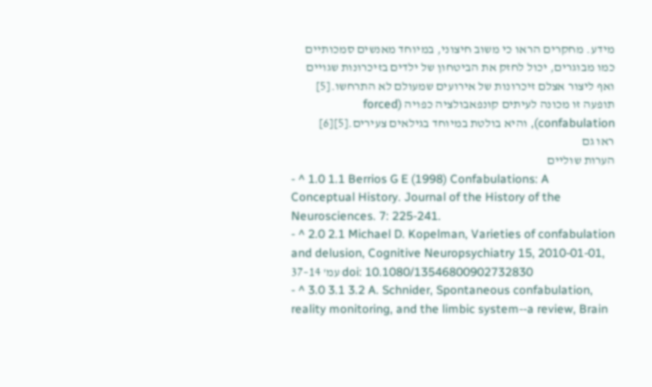מידע. מחקרים הראו כי משוב חיצוני, במיוחד מאנשים סמכותיים כמו מבוגרים, יכול לחזק את הביטחון של ילדים בזיכרונות שגויים ואף ליצור אצלם זיכרונות של אירועים שמעולם לא התרחשו.[5] תופעה זו מכונה לעיתים קונפאבולציה כפויה (forced confabulation), והיא בולטת במיוחד בגילאים צעירים.[5][6]
ראו גם
הערות שוליים
- ^ 1.0 1.1 Berrios G E (1998) Confabulations: A Conceptual History. Journal of the History of the Neurosciences. 7: 225-241.
- ^ 2.0 2.1 Michael D. Kopelman, Varieties of confabulation and delusion, Cognitive Neuropsychiatry 15, 2010-01-01, עמ' 14–37 doi: 10.1080/13546800902732830
- ^ 3.0 3.1 3.2 A. Schnider, Spontaneous confabulation, reality monitoring, and the limbic system--a review, Brain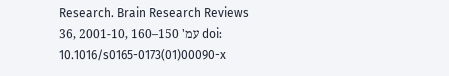Research. Brain Research Reviews 36, 2001-10, עמ' 150–160 doi: 10.1016/s0165-0173(01)00090-x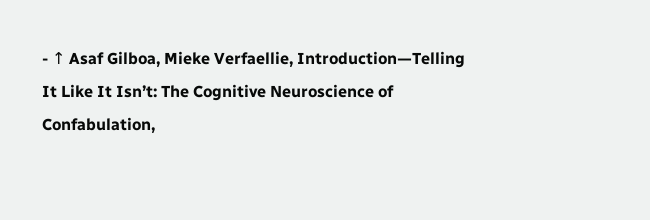- ↑ Asaf Gilboa, Mieke Verfaellie, Introduction—Telling It Like It Isn’t: The Cognitive Neuroscience of Confabulation,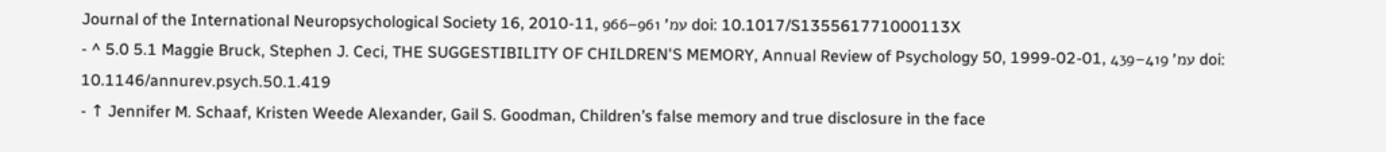Journal of the International Neuropsychological Society 16, 2010-11, עמ' 961–966 doi: 10.1017/S135561771000113X
- ^ 5.0 5.1 Maggie Bruck, Stephen J. Ceci, THE SUGGESTIBILITY OF CHILDREN'S MEMORY, Annual Review of Psychology 50, 1999-02-01, עמ' 419–439 doi: 10.1146/annurev.psych.50.1.419
- ↑ Jennifer M. Schaaf, Kristen Weede Alexander, Gail S. Goodman, Children’s false memory and true disclosure in the face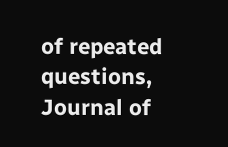of repeated questions, Journal of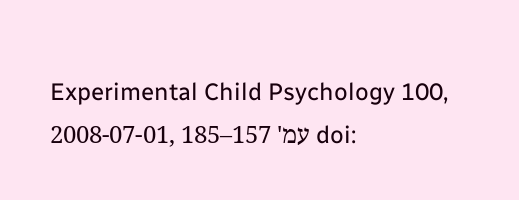Experimental Child Psychology 100, 2008-07-01, עמ' 157–185 doi: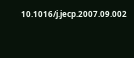10.1016/j.jecp.2007.09.002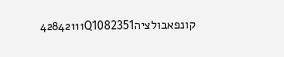קונפאבולציה42842111Q1082351